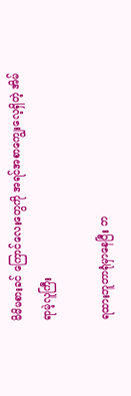မိမိမစားခင် ကြောင်လေးတွေကို အရင်အစာကျွေးလေ့ရှိတဲ့ အိမ်ရာမဲ့လူကြီး

ရထားဘူတာရုံမှာနေပြီး ဘ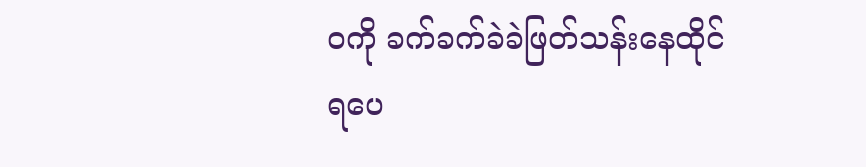ဝကို ခက်ခက်ခဲခဲဖြတ်သန်းနေထိုင်ရပေ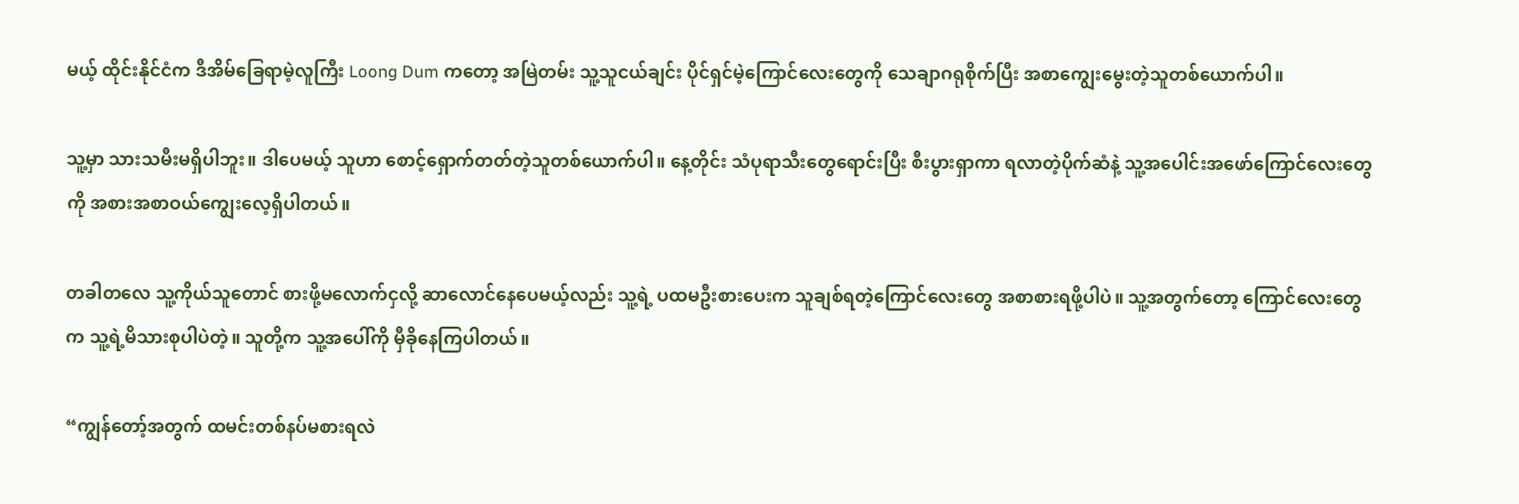မယ့် ထိုင်းနိုင်ငံက ဒီအိမ်ခြေရာမဲ့လူကြီး Loong Dum ကတော့ အမြဲတမ်း သူ့သူငယ်ချင်း ပိုင်ရှင်မဲ့ကြောင်လေးတွေကို သေချာဂရုစိုက်ပြီး အစာကျွေးမွေးတဲ့သူတစ်ယောက်ပါ။

သူ့မှာ သားသမီးမရှိပါဘူး။ ဒါပေမယ့် သူဟာ စောင့်ရှောက်တတ်တဲ့သူတစ်ယောက်ပါ။ နေ့တိုင်း သံပုရာသီးတွေရောင်းပြီး စီးပွားရှာကာ ရလာတဲ့ပိုက်ဆံနဲ့ သူ့အပေါင်းအဖော်ကြောင်လေးတွေကို အစားအစာဝယ်ကျွေးလေ့ရှိပါတယ်။

တခါတလေ သူ့ကိုယ်သူတောင် စားဖို့မလောက်ငှလို့ ဆာလောင်နေပေမယ့်လည်း သူ့ရဲ့ ပထမဦးစားပေးက သူချစ်ရတဲ့ကြောင်လေးတွေ အစာစားရဖို့ပါပဲ။ သူ့အတွက်တော့ ကြောင်လေးတွေက သူ့ရဲ့မိသားစုပါပဲတဲ့။ သူတို့က သူ့အပေါ်ကို မှီခိုနေကြပါတယ်။

“ကျွန်တော့်အတွက် ထမင်းတစ်နပ်မစားရလဲ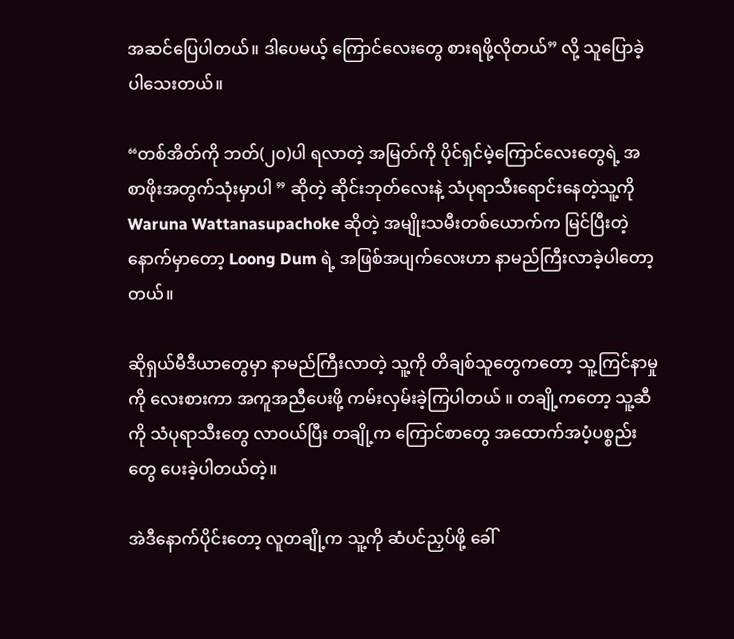အဆင်ပြေပါတယ်။ ဒါပေမယ့် ကြောင်လေးတွေ စားရဖို့လိုတယ်” လို့ သူပြောခဲ့ပါသေးတယ်။

“တစ်အိတ်ကို ဘတ်(၂၀)ပါ ရလာတဲ့ အမြတ်ကို ပိုင်ရှင်မဲ့ကြောင်လေးတွေရဲ့ အစာဖိုးအတွက်သုံးမှာပါ ” ဆိုတဲ့ ဆိုင်းဘုတ်လေးနဲ့ သံပုရာသီးရောင်းနေတဲ့သူ့ကို Waruna Wattanasupachoke ဆိုတဲ့ အမျိုးသမီးတစ်ယောက်က မြင်ပြီးတဲ့နောက်မှာတော့ Loong Dum ရဲ့ အဖြစ်အပျက်လေးဟာ နာမည်ကြီးလာခဲ့ပါတော့တယ်။

ဆိုရှယ်မီဒီယာတွေမှာ နာမည်ကြီးလာတဲ့ သူ့ကို တိချစ်သူတွေကတော့ သူ့ကြင်နာမှုကို လေးစားကာ အကူအညီပေးဖို့ ကမ်းလှမ်းခဲ့ကြပါတယ် ။ တချို့ကတော့ သူ့ဆီကို သံပုရာသီးတွေ လာဝယ်ပြီး တချို့က ကြောင်စာတွေ အထောက်အပံ့ပစ္စည်းတွေ ပေးခဲ့ပါတယ်တဲ့။

အဲဒီနောက်ပိုင်းတော့ လူတချို့က သူ့ကို ဆံပင်ညှပ်ဖို့ ခေါ်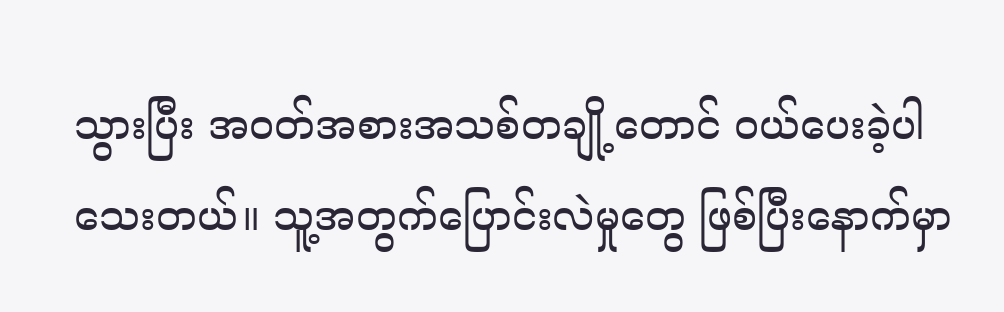သွားပြီး အဝတ်အစားအသစ်တချို့တောင် ဝယ်ပေးခဲ့ပါသေးတယ်။ သူ့အတွက်ပြောင်းလဲမှုတွေ ဖြစ်ပြီးနောက်မှာ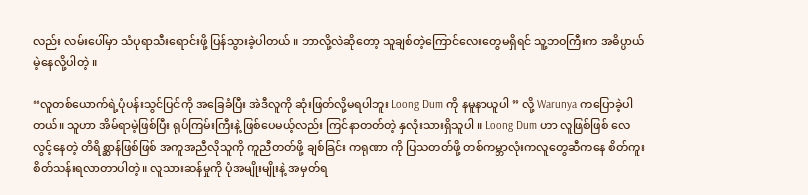လည်း လမ်းပေါ်မှာ သံပုရာသီးရောင်းဖို့ ပြန်သွားခဲ့ပါတယ် ။ ဘာလို့လဲဆိုတော့ သူချစ်တဲ့ကြောင်လေးတွေမရှိရင် သူ့ဘဝကြီးက အဓိပ္ပာယ်မဲ့နေလို့ပါတဲ့ ။

“လူတစ်ယောက်ရဲ့ပုံပန်းသွင်ပြင်ကို အခြေခံပြီး အဲဒီလူကို ဆုံးဖြတ်လို့မရပါဘူး Loong Dum ကို နမူနာယူပါ ” လို့ Warunya ကပြောခဲ့ပါတယ်။ သူဟာ အိမ်ရာမဲ့ဖြစ်ပြီး ရုပ်ကြမ်းကြီးနဲ့ ဖြစ်ပေမယ့်လည်း ကြင်နာတတ်တဲ့ နှလုံးသားရှိသူပါ ။ Loong Dum ဟာ လူဖြစ်ဖြစ် လေလွင့်နေတဲ့ တိရိစ္ဆာန်ဖြစ်ဖြစ် အကူအညီလိုသူကို ကူညီတတ်ဖို့ ချစ်ခြင်း ကရုဏာ ကို ပြသတတ်ဖို့ တစ်ကမ္ဘာလုံးကလူတွေဆီကနေ စိတ်ကူးစိတ်သန်းရလာတာပါတဲ့။ လူသားဆန်မှုကို ပုံအမျိုးမျိုးနဲ့ အမှတ်ရ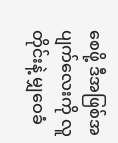စေဖို့ ဒီအဖြစ်အပျက်လေးကို လူတိုင်းနဲ့ မျှဝေခံ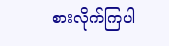စားလိုက်ကြပါ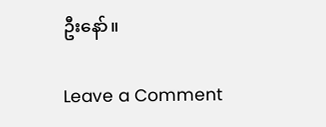ဦးနော်။

Leave a Comment